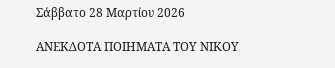Σάββατο 28 Μαρτίου 2026

ΑΝΕΚΔΟΤΑ ΠΟΙΗΜΑΤΑ ΤΟΥ ΝΙΚΟΥ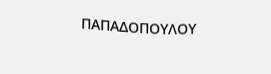ΠΑΠΑΔΟΠΟΥΛΟΥ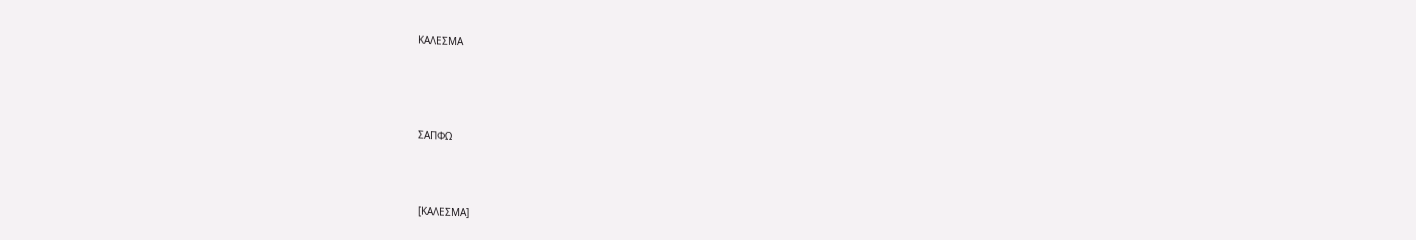ΚΑΛΕΣΜΑ




ΣΑΠΦΩ



[ΚΑΛΕΣΜΑ]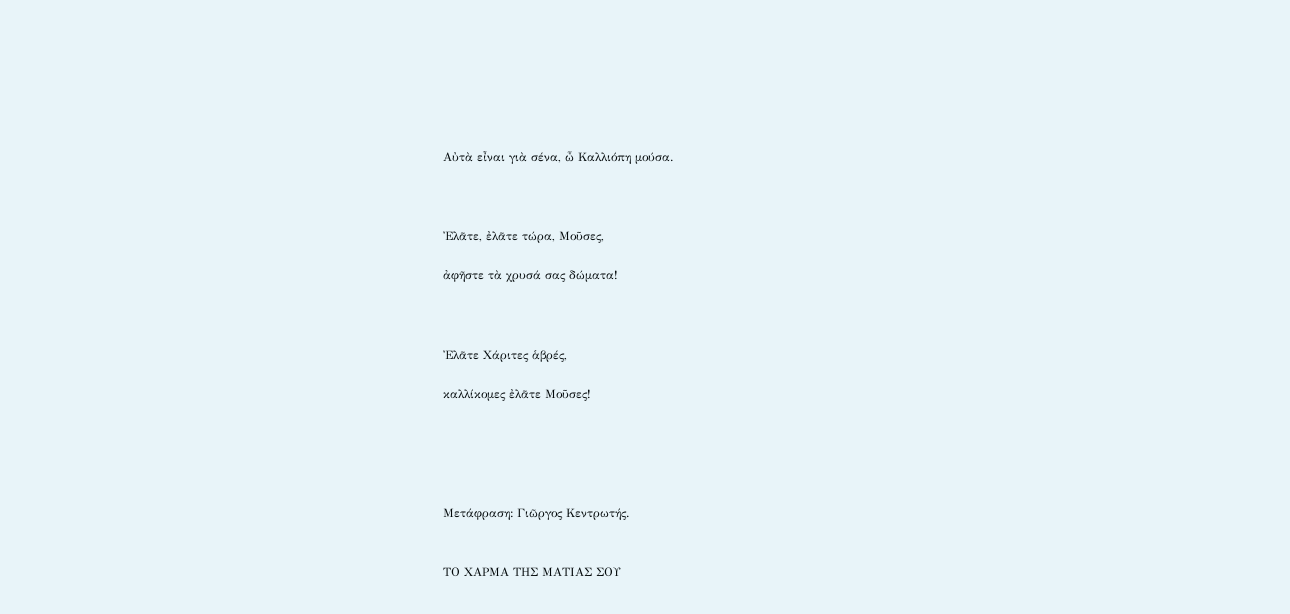Αὐτὰ εἶναι γιὰ σένα, ὦ Καλλιόπη μούσα.



Ἐλᾶτε, ἐλᾶτε τώρα, Μοῦσες,

ἀφῆστε τὰ χρυσά σας δώματα!



Ἐλᾶτε Χάριτες ἁβρές,

καλλίκομες ἐλᾶτε Μοῦσες!





Μετάφραση: Γιῶργος Κεντρωτής.


ΤΟ ΧΑΡΜΑ ΤΗΣ ΜΑΤΙΑΣ ΣΟΥ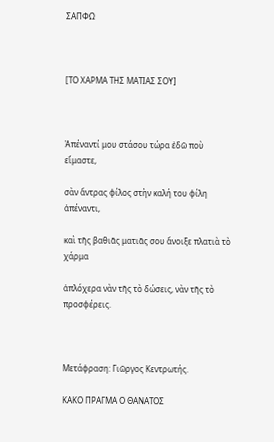ΣΑΠΦΩ



[ΤΟ ΧΑΡΜΑ ΤΗΣ ΜΑΤΙΑΣ ΣΟΥ]



Ἀπέναντί μου στάσου τώρα ἐδῶ ποὺ εἴμαστε,

σὰν ἄντρας φίλος στὴν καλή του φίλη ἀπέναντι,

καὶ τῆς βαθιᾶς ματιᾶς σου ἄνοιξε πλατιὰ τὸ χάρμα

ἁπλόχερα νὰν τῆς τὸ δώσεις, νὰν τῆς τὸ προσφέρεις.



Μετάφραση: Γιῶργος Κεντρωτής.

ΚΑΚΟ ΠΡΑΓΜΑ Ο ΘΑΝΑΤΟΣ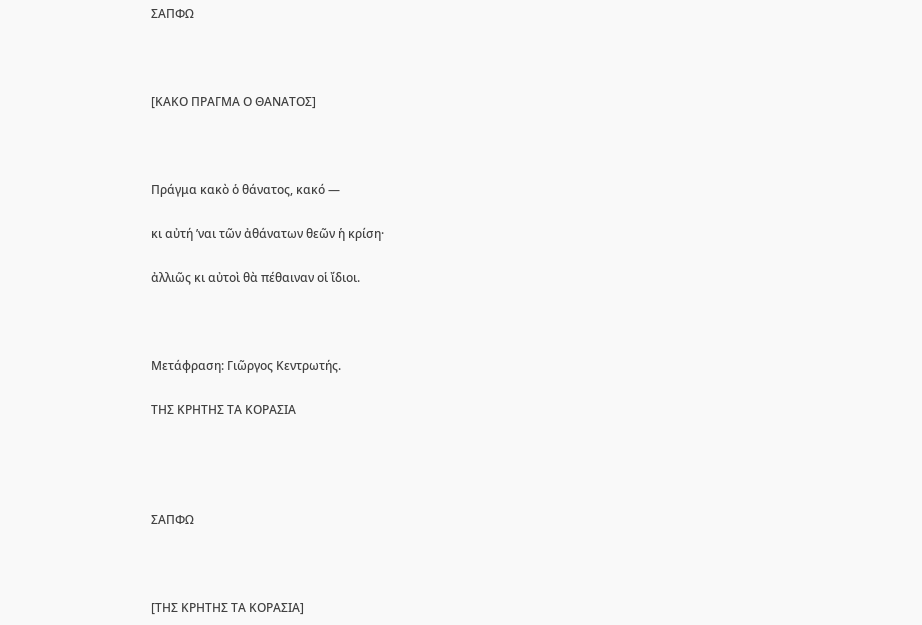ΣΑΠΦΩ



[ΚΑΚΟ ΠΡΑΓΜΑ Ο ΘΑΝΑΤΟΣ]



Πράγμα κακὸ ὁ θάνατος, κακό —

κι αὐτή ’ναι τῶν ἀθάνατων θεῶν ἡ κρίση·

ἀλλιῶς κι αὐτοὶ θὰ πέθαιναν οἱ ἴδιοι.



Μετάφραση: Γιῶργος Κεντρωτής.

ΤΗΣ ΚΡΗΤΗΣ ΤΑ ΚΟΡΑΣΙΑ




ΣΑΠΦΩ



[ΤΗΣ ΚΡΗΤΗΣ ΤΑ ΚΟΡΑΣΙΑ]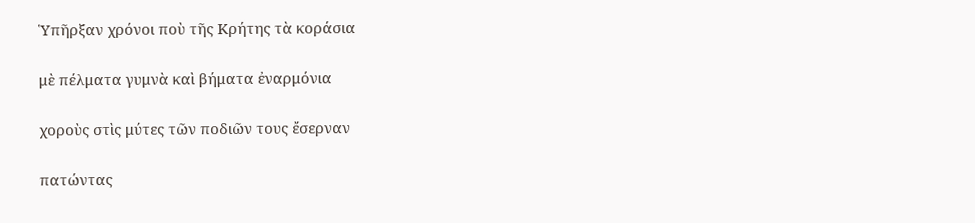Ὑπῆρξαν χρόνοι ποὺ τῆς Κρήτης τὰ κοράσια

μὲ πέλματα γυμνὰ καὶ βήματα ἐναρμόνια

χοροὺς στὶς μύτες τῶν ποδιῶν τους ἔσερναν

πατώντας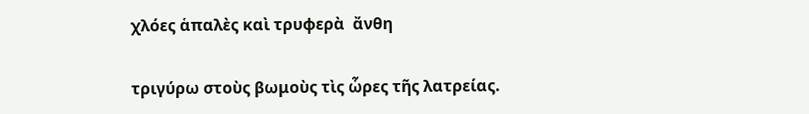χλόες ἁπαλὲς καὶ τρυφερὰ  ἄνθη

τριγύρω στοὺς βωμοὺς τὶς ὧρες τῆς λατρείας.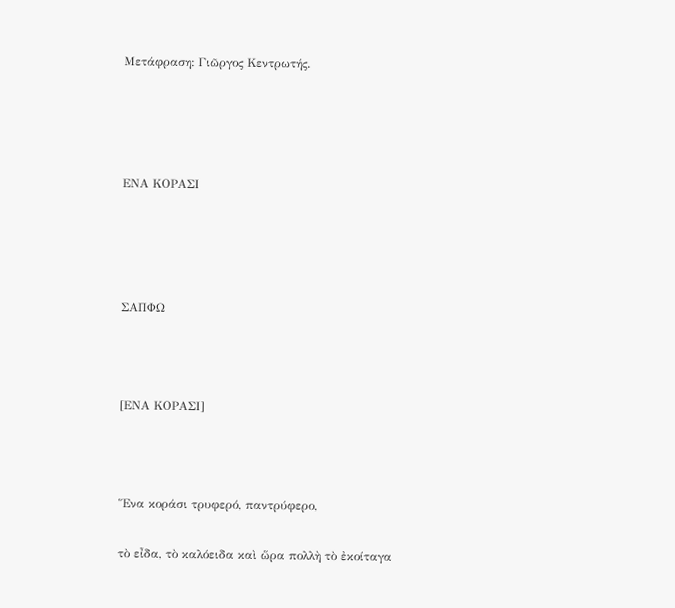Μετάφραση: Γιῶργος Κεντρωτής.




ΕΝΑ ΚΟΡΑΣΙ




ΣΑΠΦΩ



[ΕΝΑ ΚΟΡΑΣΙ]



Ἕνα κοράσι τρυφερό, παντρύφερο,

τὸ εἶδα, τὸ καλόειδα καὶ ὥρα πολλὴ τὸ ἐκοίταγα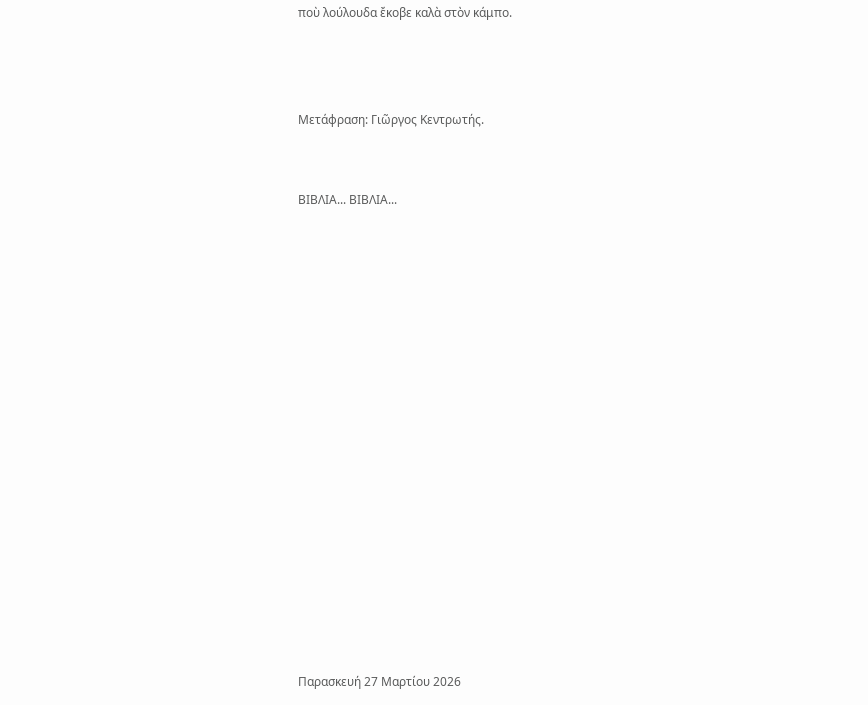ποὺ λούλουδα ἔκοβε καλὰ στὸν κάμπο.



Μετάφραση: Γιῶργος Κεντρωτής.


ΒΙΒΛΙΑ... ΒΙΒΛΙΑ...

















Παρασκευή 27 Μαρτίου 2026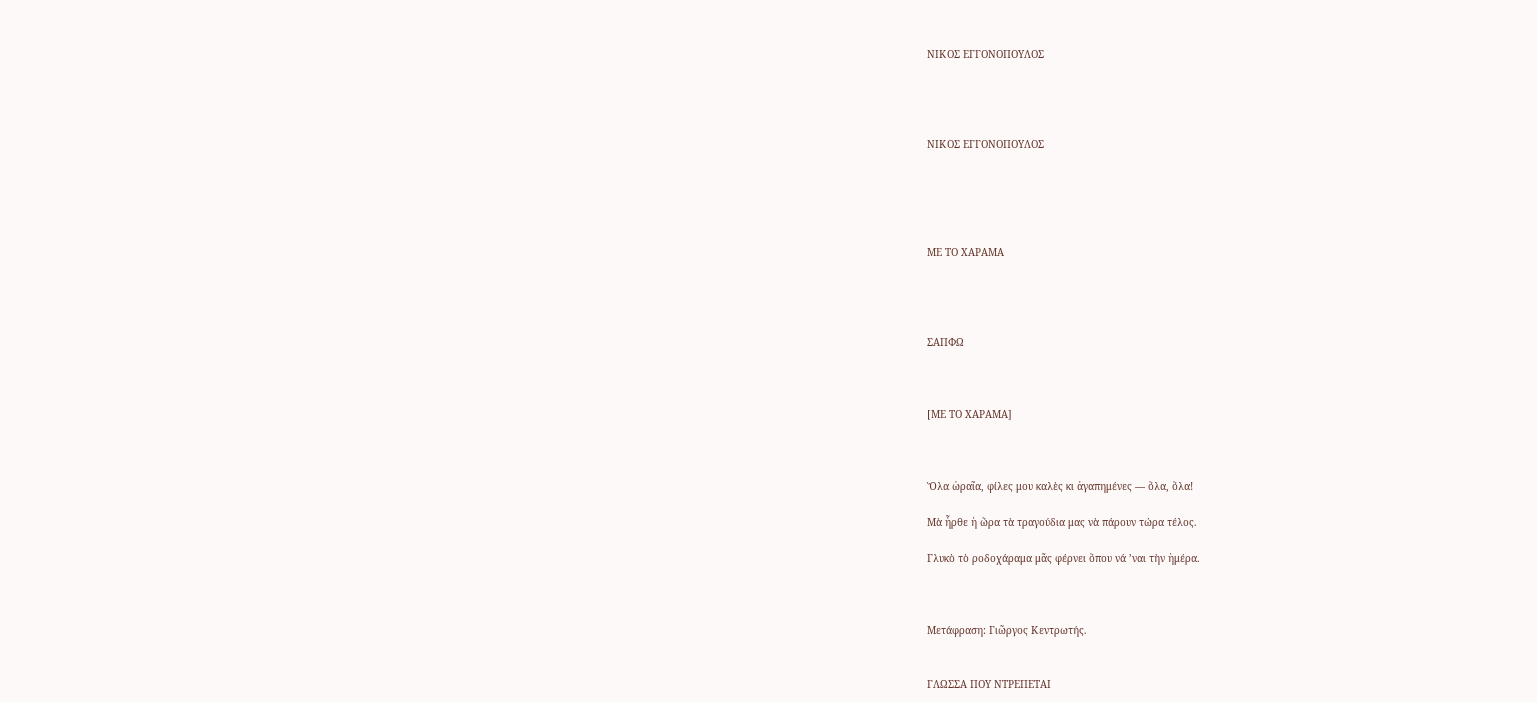ΝΙΚΟΣ ΕΓΓΟΝΟΠΟΥΛΟΣ




ΝΙΚΟΣ ΕΓΓΟΝΟΠΟΥΛΟΣ





ΜΕ ΤΟ ΧΑΡΑΜΑ




ΣΑΠΦΩ



[ΜΕ ΤΟ ΧΑΡΑΜΑ]



Ὅλα ὡραῖα, φίλες μου καλὲς κι ἀγαπημένες — ὅλα, ὅλα!

Μὰ ἦρθε ἡ ὥρα τὰ τραγούδια μας νὰ πάρουν τώρα τέλος.

Γλυκὸ τὸ ροδοχάραμα μᾶς φέρνει ὅπου νά ’ναι τὴν ἡμέρα.



Μετάφραση: Γιῶργος Κεντρωτής.


ΓΛΩΣΣΑ ΠΟΥ ΝΤΡΕΠΕΤΑΙ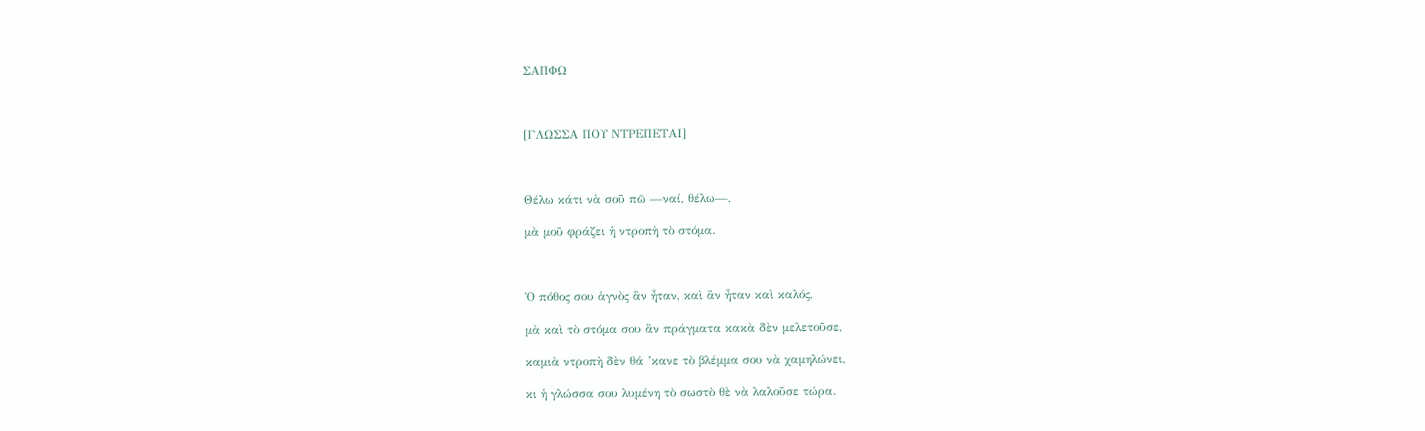ΣΑΠΦΩ



[ΓΛΩΣΣΑ ΠΟΥ ΝΤΡΕΠΕΤΑΙ]



Θέλω κάτι νὰ σοῦ πῶ —ναί, θέλω—,

μὰ μοῦ φράζει ἡ ντροπὴ τὸ στόμα.



Ὁ πόθος σου ἁγνὸς ἂν ἦταν, καὶ ἂν ἦταν καὶ καλός,

μὰ καὶ τὸ στόμα σου ἂν πράγματα κακὰ δὲν μελετοῦσε,

καμιὰ ντροπὴ δὲν θά ’κανε τὸ βλέμμα σου νὰ χαμηλώνει,

κι ἡ γλώσσα σου λυμένη τὸ σωστὸ θὲ νὰ λαλοῦσε τώρα.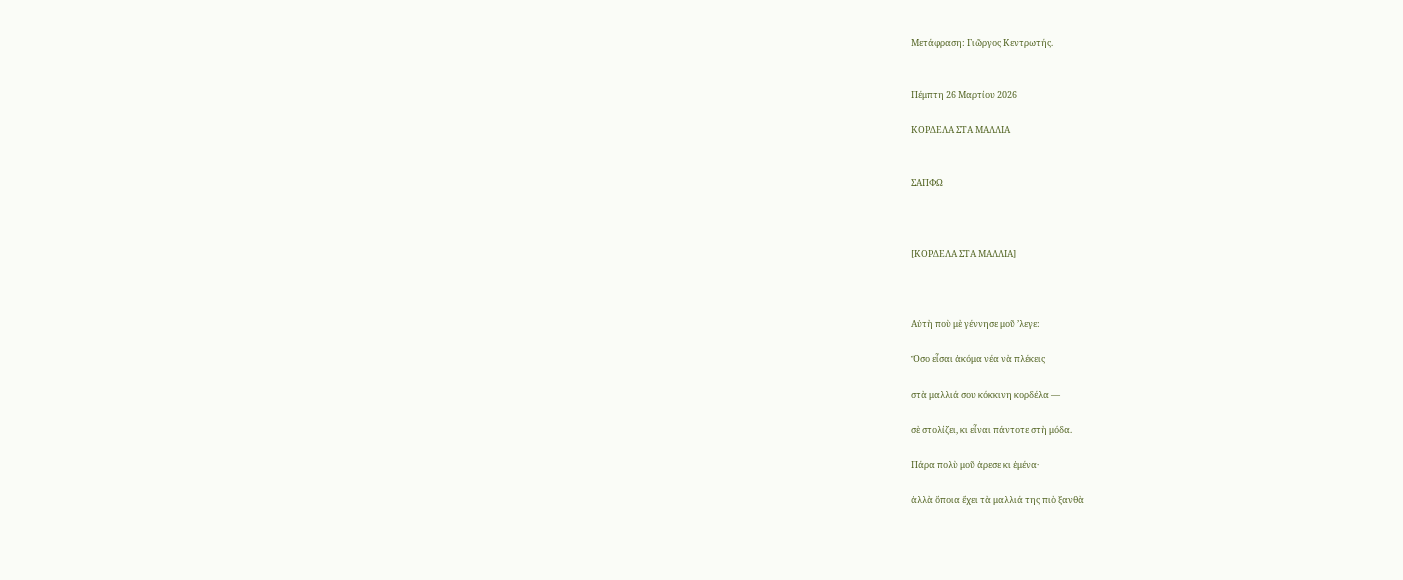Μετάφραση: Γιῶργος Κεντρωτής.


Πέμπτη 26 Μαρτίου 2026

ΚΟΡΔΕΛΑ ΣΤΑ ΜΑΛΛΙΑ


ΣΑΠΦΩ



[ΚΟΡΔΕΛΑ ΣΤΑ ΜΑΛΛΙΑ]



Αὐτὴ ποὺ μὲ γέννησε μοῦ ’λεγε:

Ὅσο εἶσαι ἀκόμα νέα νὰ πλέκεις

στὰ μαλλιά σου κόκκινη κορδέλα —

σὲ στολίζει, κι εἶναι πάντοτε στὴ μόδα.

Πάρα πολὺ μοῦ ἀρεσε κι ἐμένα·

ἀλλὰ ὅποια ἔχει τὰ μαλλιά της πιὸ ξανθὰ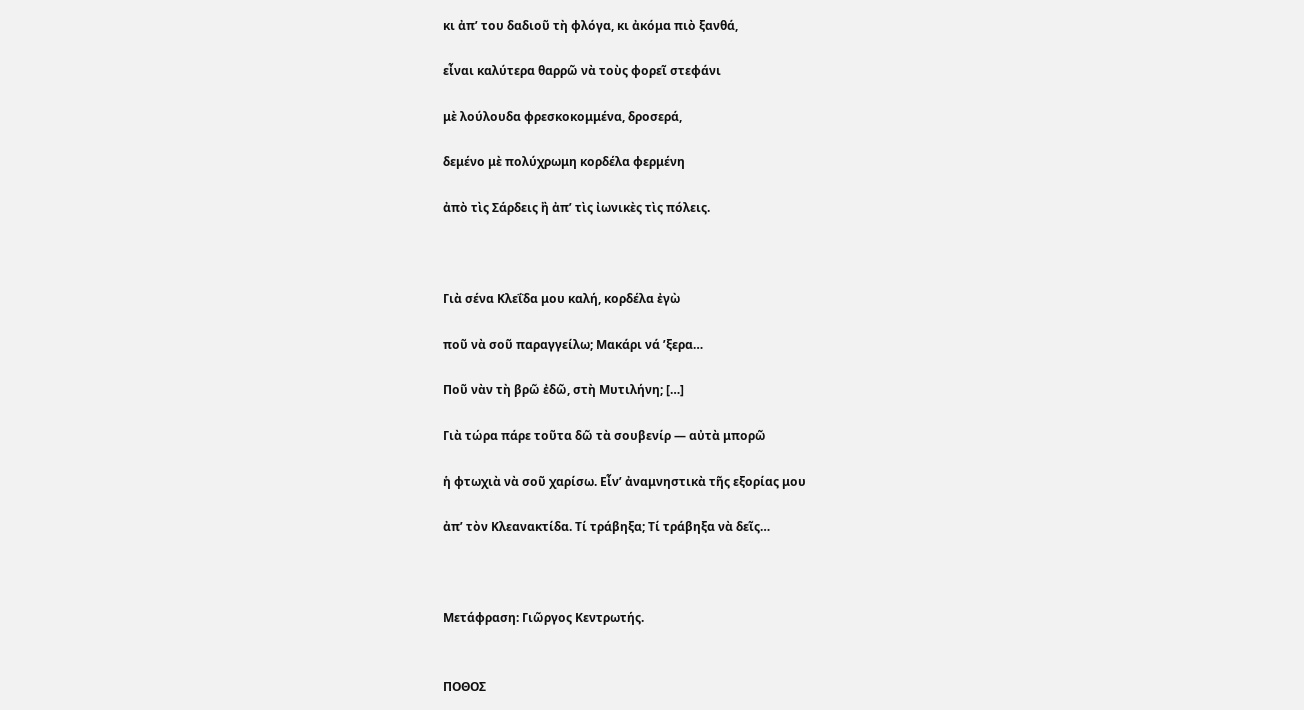κι ἀπ’ του δαδιοῦ τὴ φλόγα, κι ἀκόμα πιὸ ξανθά,

εἶναι καλύτερα θαρρῶ νὰ τοὺς φορεῖ στεφάνι

μὲ λούλουδα φρεσκοκομμένα, δροσερά,

δεμένο μὲ πολύχρωμη κορδέλα φερμένη

ἀπὸ τὶς Σάρδεις ἢ ἀπ’ τὶς ἰωνικὲς τὶς πόλεις.



Γιὰ σένα Κλεΐδα μου καλή, κορδέλα ἐγὼ

ποῦ νὰ σοῦ παραγγείλω; Μακάρι νά ’ξερα…

Ποῦ νὰν τὴ βρῶ ἐδῶ, στὴ Μυτιλήνη; […]

Γιὰ τώρα πάρε τοῦτα δῶ τὰ σουβενίρ — αὐτὰ μπορῶ

ἡ φτωχιὰ νὰ σοῦ χαρίσω. Εἶν’ ἀναμνηστικὰ τῆς εξορίας μου

ἀπ’ τὸν Κλεανακτίδα. Τί τράβηξα; Τί τράβηξα νὰ δεῖς…



Μετάφραση: Γιῶργος Κεντρωτής.


ΠΟΘΟΣ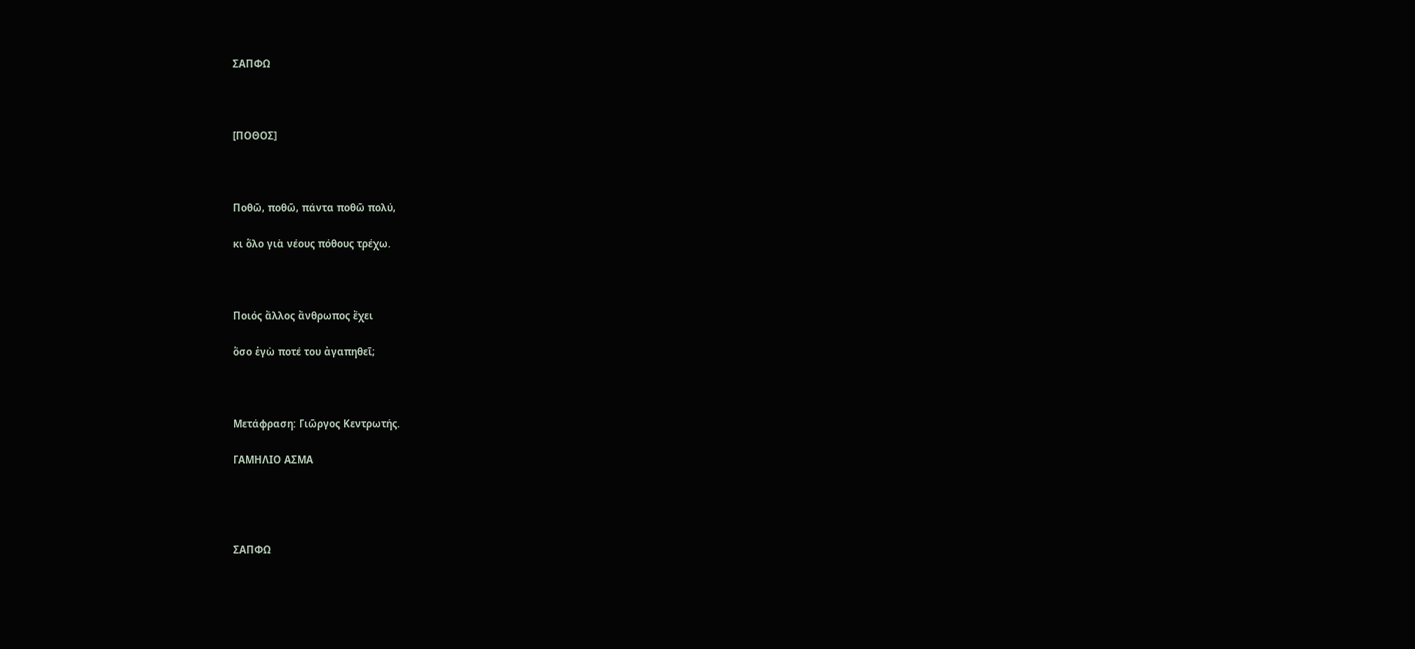ΣΑΠΦΩ



[ΠΟΘΟΣ]



Ποθῶ, ποθῶ, πάντα ποθῶ πολύ,

κι ὅλο γιὰ νέους πόθους τρέχω.



Ποιός ἄλλος ἄνθρωπος ἔχει

ὅσο ἐγὼ ποτέ του ἀγαπηθεῖ;



Μετάφραση: Γιῶργος Κεντρωτής.

ΓΑΜΗΛΙΟ ΑΣΜΑ




ΣΑΠΦΩ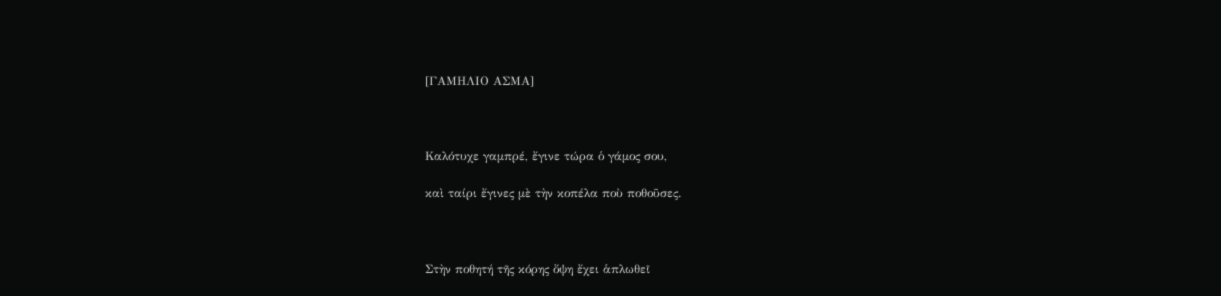[ΓΑΜΗΛΙΟ ΑΣΜΑ]



Καλότυχε γαμπρέ, ἔγινε τώρα ὁ γάμος σου,

καὶ ταίρι ἔγινες μὲ τὴν κοπέλα ποὺ ποθοῦσες.



Στὴν ποθητή τῆς κόρης ὄψη ἔχει ἁπλωθεῖ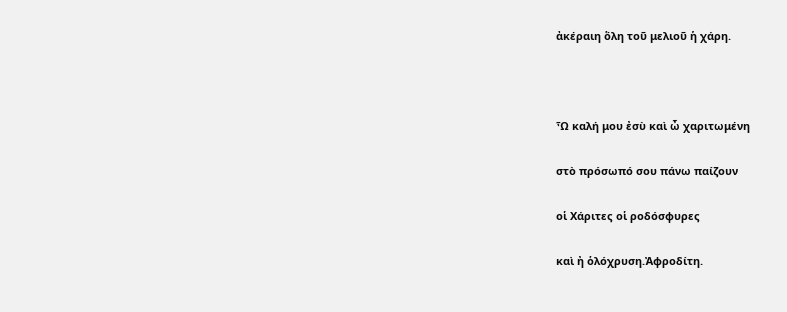ἀκέραιη ὅλη τοῦ μελιοῦ ἡ χάρη.



Ὦ καλή μου ἐσὺ καὶ ὦ χαριτωμένη

στὸ πρόσωπό σου πάνω παίζουν

οἱ Χάριτες οἱ ροδόσφυρες

καὶ ἠ ὁλόχρυση.Ἀφροδίτη.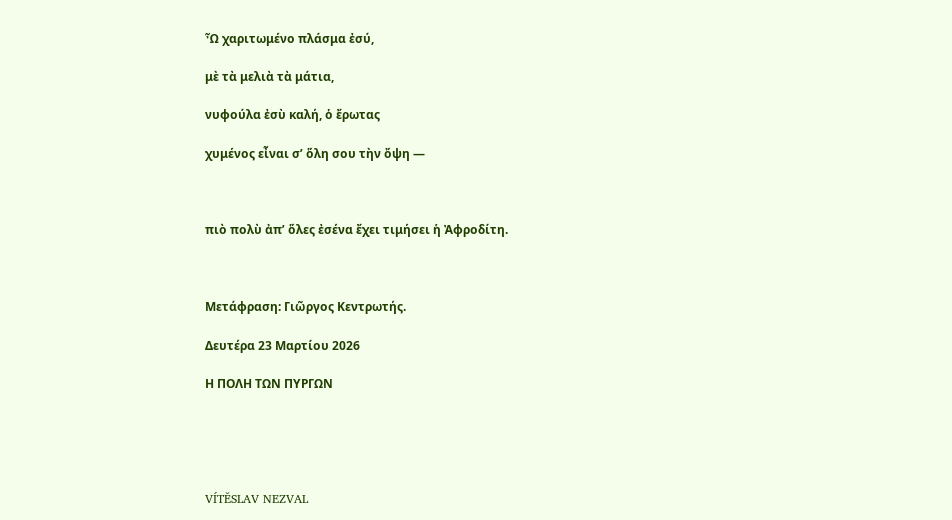Ὦ χαριτωμένο πλάσμα ἐσύ,

μὲ τὰ μελιὰ τὰ μάτια,

νυφούλα ἐσὺ καλή, ὁ ἔρωτας

χυμένος εἶναι σ’ ὅλη σου τὴν ὄψη —



πιὸ πολὺ ἀπ’ ὅλες ἐσένα ἔχει τιμήσει ἡ Ἀφροδίτη.



Μετάφραση: Γιῶργος Κεντρωτής.

Δευτέρα 23 Μαρτίου 2026

Η ΠΟΛΗ ΤΩΝ ΠΥΡΓΩΝ





VÍTĔSLAV NEZVAL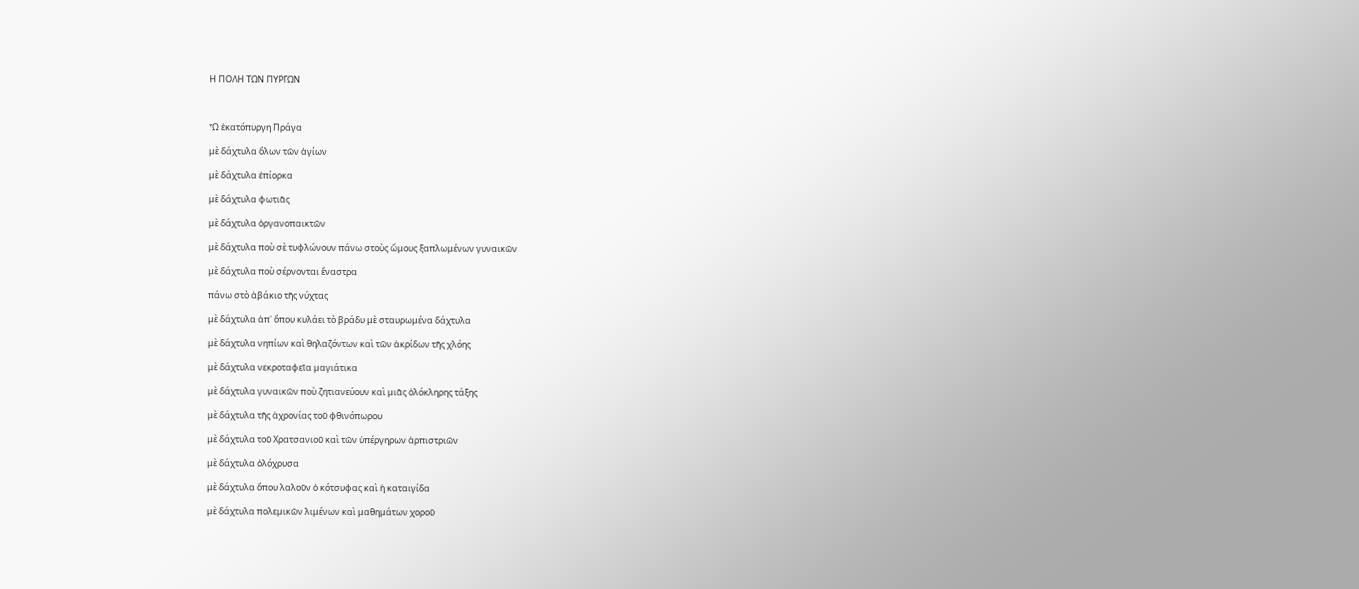Η ΠΟΛΗ ΤΩΝ ΠΥΡΓΩΝ



Ὦ ἑκατόπυργη Πράγα

μὲ δάχτυλα ὅλων τῶν ἁγίων

μὲ δάχτυλα ἐπίορκα

μὲ δάχτυλα φωτιᾶς

μὲ δάχτυλα ὀργανοπαικτῶν

μὲ δάχτυλα ποὺ σὲ τυφλώνουν πάνω στοὺς ὤμους ξαπλωμένων γυναικῶν

μὲ δάχτυλα ποὺ σέρνονται ἔναστρα

πάνω στὸ ἀβάκιο τῆς νύχτας

μὲ δάχτυλα ἀπ᾽ ὅπου κυλάει τὸ βράδυ μὲ σταυρωμένα δάχτυλα

μὲ δάχτυλα νηπίων καὶ θηλαζόντων καὶ τῶν ἀκρίδων τῆς χλόης

μὲ δάχτυλα νεκροταφεῖα μαγιάτικα

μὲ δάχτυλα γυναικῶν ποὺ ζητιανεύουν καὶ μιᾶς ὀλόκληρης τάξης

μὲ δάχτυλα τῆς ἀχρονίας τοῦ φθινόπωρου

μὲ δάχτυλα τοῦ Χρατσανιοῦ καὶ τῶν ὑπέργηρων ἁρπιστριῶν

μὲ δάχτυλα ὁλόχρυσα

μὲ δάχτυλα ὅπου λαλοῦν ὁ κότσυφας καὶ ἡ καταιγίδα

μὲ δάχτυλα πολεμικῶν λιμένων καὶ μαθημάτων χοροῦ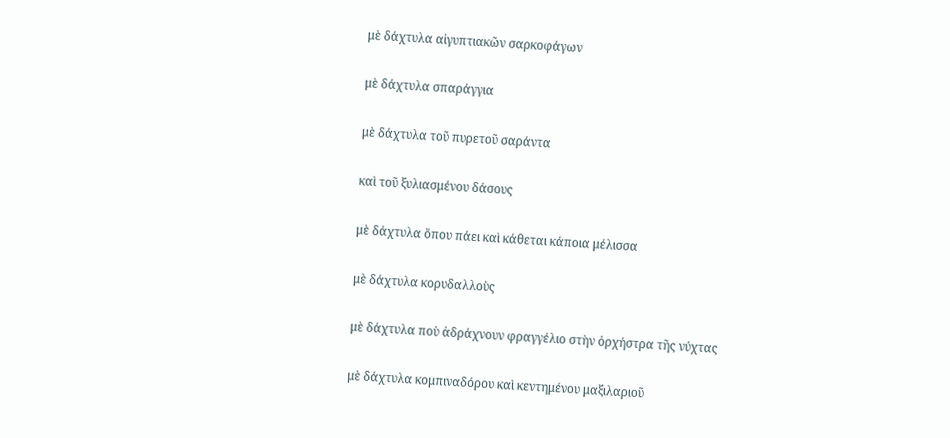μὲ δάχτυλα αἰγυπτιακῶν σαρκοφάγων

μὲ δάχτυλα σπαράγγια

μὲ δάχτυλα τοῦ πυρετοῦ σαράντα

καὶ τοῦ ξυλιασμένου δάσους

μὲ δάχτυλα ὅπου πάει καὶ κάθεται κάποια μέλισσα

μὲ δάχτυλα κορυδαλλοὺς

μὲ δάχτυλα ποὺ ἀδράχνουν φραγγέλιο στὴν ὀρχήστρα τῆς νύχτας

μὲ δάχτυλα κομπιναδόρου καὶ κεντημένου μαξιλαριοῦ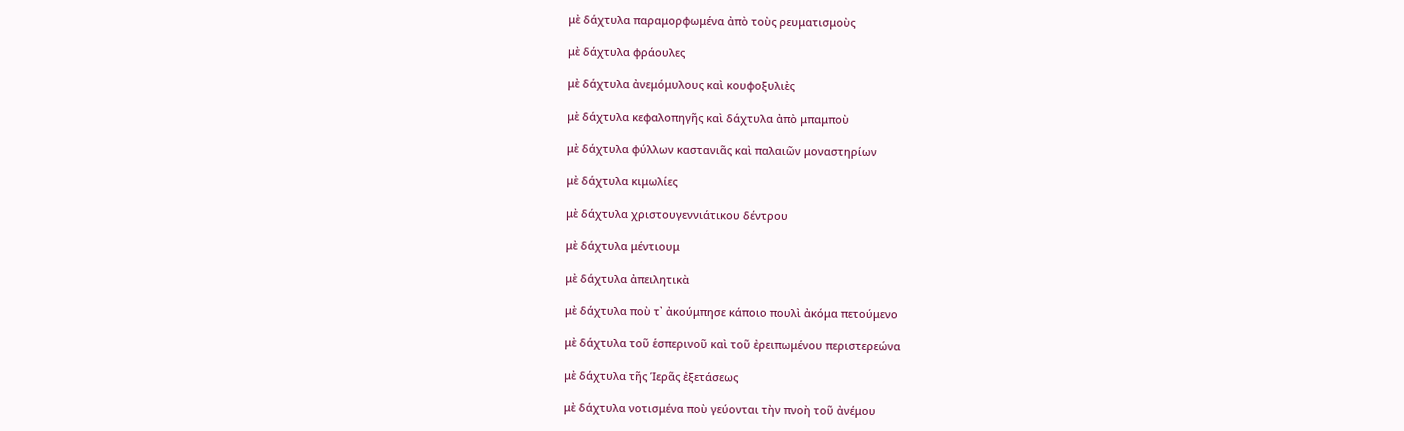μὲ δάχτυλα παραμορφωμένα ἀπὸ τοὺς ρευματισμοὺς

μὲ δάχτυλα φράουλες

μὲ δάχτυλα ἀνεμόμυλους καὶ κουφοξυλιὲς

μὲ δάχτυλα κεφαλοπηγῆς καὶ δάχτυλα ἀπὸ μπαμποὺ

μὲ δάχτυλα φύλλων καστανιᾶς καὶ παλαιῶν μοναστηρίων

μὲ δάχτυλα κιμωλίες

μὲ δάχτυλα χριστουγεννιάτικου δέντρου

μὲ δάχτυλα μέντιουμ

μὲ δάχτυλα ἀπειλητικὰ

μὲ δάχτυλα ποὺ τ᾽ ἀκούμπησε κάποιο πουλὶ ἀκόμα πετούμενο

μὲ δάχτυλα τοῦ ἑσπερινοῦ καὶ τοῦ ἐρειπωμένου περιστερεώνα

μὲ δάχτυλα τῆς Ἱερᾶς ἐξετάσεως

μὲ δάχτυλα νοτισμένα ποὺ γεύονται τὴν πνοὴ τοῦ ἀνέμου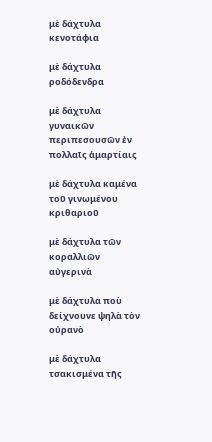μὲ δάχτυλα κενοτάφια

μὲ δάχτυλα ροδόδενδρα

μὲ δάχτυλα γυναικῶν περιπεσουσῶν ἐν πολλαῖς ἁμαρτίαις

μὲ δάχτυλα καμένα τοῦ γινωμένου κριθαριοῦ

μὲ δάχτυλα τῶν κοραλλιῶν αὐγερινὰ

μὲ δάχτυλα ποὺ δείχνουνε ψηλὰ τὸν οὐρανὸ

μὲ δάχτυλα τσακισμένα τῆς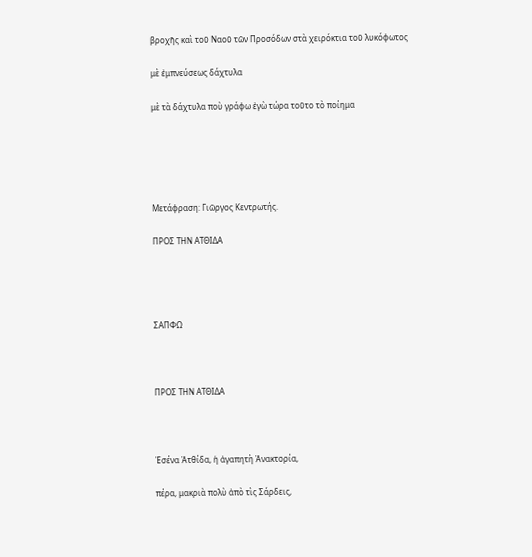βροχῆς καὶ τοῦ Ναοῦ τῶν Προσόδων στὰ χειρόκτια τοῦ λυκόφωτος

μὲ ἐμπνεύσεως δάχτυλα

μὲ τὰ δάχτυλα ποὺ γράφω ἐγὼ τώρα τοῦτο τὸ ποίημα





Μετάφραση: Γιῶργος Κεντρωτής.

ΠΡΟΣ ΤΗΝ ΑΤΘΙΔΑ




ΣΑΠΦΩ



ΠΡΟΣ ΤΗΝ ΑΤΘΙΔΑ



Ἐσένα Ἀτθίδα, ἡ ἀγαπητὴ Ἀνακτορία,

πέρα, μακριὰ πολὺ ἀπὸ τὶς Σάρδεις,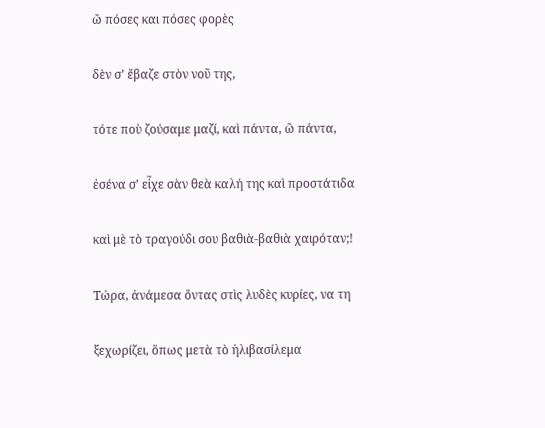ὤ πόσες και πόσες φορὲς

δὲν σ’ ἔβαζε στὸν νοῦ της,

τότε ποὺ ζούσαμε μαζί, καὶ πάντα, ὢ πάντα,

ἐσένα σ’ εἶχε σὰν θεὰ καλή της καὶ προστάτιδα

καὶ μὲ τὸ τραγούδι σου βαθιὰ-βαθιὰ χαιρόταν;!

Τώρα, ἀνάμεσα ὄντας στὶς λυδὲς κυρίες, να τη

ξεχωρίζει, ὅπως μετὰ τὸ ἡλιβασίλεμα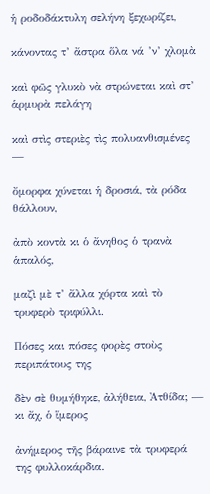ἡ ροδοδάκτυλη σελήνη ξεχωρίζει,

κάνοντας τ’ ἄστρα ὅλα νά ’ν’ χλομὰ

καὶ φῶς γλυκὸ νὰ στρώνεται καὶ στ’ ἁρμυρὰ πελάγη

καὶ στὶς στεριὲς τὶς πολυανθισμένες —

ὄμορφα χύνεται ἡ δροσιά, τὰ ρόδα θάλλουν,

ἀπὸ κοντὰ κι ὁ ἄνηθος ὁ τρανὰ ἁπαλός,

μαζὶ μὲ τ’ ἄλλα χόρτα καὶ τὸ τρυφερὸ τριφύλλι.

Πόσες και πόσες φορὲς στοὺς περιπάτους της

δὲν σὲ θυμήθηκε, ἀλήθεια, Ἀτθίδα; — κι ἄχ, ὁ ἵμερος

ἀνήμερος τῆς βάραινε τὰ τρυφερά της φυλλοκάρδια.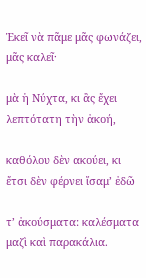Ἐκεῖ νὰ πᾶμε μᾶς φωνάζει, μᾶς καλεῖ·

μὰ ἡ Νύχτα, κι ἂς ἔχει λεπτότατη τὴν ἀκοή,

καθόλου δὲν ακούει, κι ἔτσι δὲν φέρνει ἴσαμ’ ἐδῶ

τ’ ἀκούσματα: καλέσματα μαζὶ καὶ παρακάλια.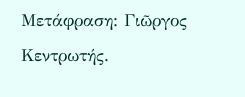Μετάφραση: Γιῶργος Κεντρωτής.